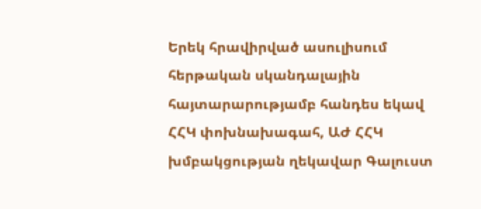Երեկ հրավիրված ասուլիսում հերթական սկանդալային հայտարարությամբ հանդես եկավ ՀՀԿ փոխնախագահ, ԱԺ ՀՀԿ խմբակցության ղեկավար Գալուստ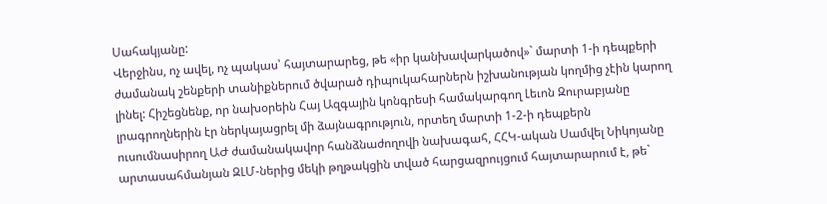Սահակյանը:
Վերջինս, ոչ ավել, ոչ պակաս՝ հայտարարեց, թե «իր կանխավարկածով»` մարտի 1-ի դեպքերի ժամանակ շենքերի տանիքներում ծվարած դիպուկահարներն իշխանության կողմից չէին կարող լինել: Հիշեցնենք, որ նախօրեին Հայ Ազգային կոնգրեսի համակարգող Լեւոն Զուրաբյանը լրագրողներին էր ներկայացրել մի ձայնագրություն, որտեղ մարտի 1-2-ի դեպքերն ուսումնասիրող ԱԺ ժամանակավոր հանձնաժողովի նախագահ, ՀՀԿ-ական Սամվել Նիկոյանը արտասահմանյան ԶԼՄ-ներից մեկի թղթակցին տված հարցազրույցում հայտարարում է, թե`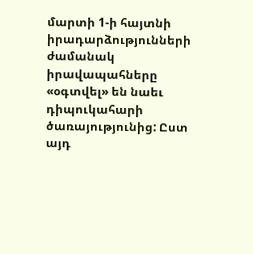մարտի 1-ի հայտնի իրադարձությունների ժամանակ իրավապահները «օգտվել» են նաեւ դիպուկահարի ծառայությունից: Ըստ այդ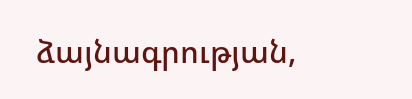ձայնագրության,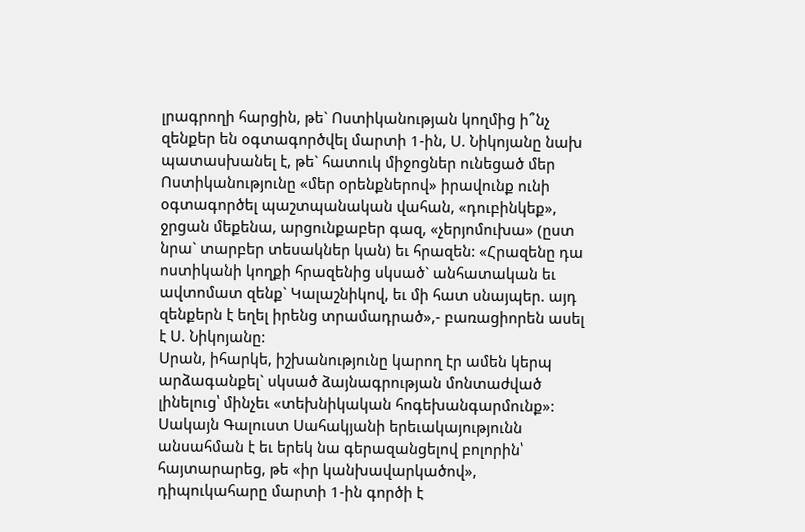լրագրողի հարցին, թե` Ոստիկանության կողմից ի՞նչ զենքեր են օգտագործվել մարտի 1-ին, Ս. Նիկոյանը նախ պատասխանել է, թե` հատուկ միջոցներ ունեցած մեր Ոստիկանությունը «մեր օրենքներով» իրավունք ունի օգտագործել պաշտպանական վահան, «դուբինկեք», ջրցան մեքենա, արցունքաբեր գազ, «չերյոմուխա» (ըստ նրա` տարբեր տեսակներ կան) եւ հրազեն: «Հրազենը դա ոստիկանի կողքի հրազենից սկսած` անհատական եւ ավտոմատ զենք` Կալաշնիկով, եւ մի հատ սնայպեր. այդ զենքերն է եղել իրենց տրամադրած»,- բառացիորեն ասել է Ս. Նիկոյանը:
Սրան, իհարկե, իշխանությունը կարող էր ամեն կերպ արձագանքել` սկսած ձայնագրության մոնտաժված լինելուց՝ մինչեւ «տեխնիկական հոգեխանգարմունք»: Սակայն Գալուստ Սահակյանի երեւակայությունն անսահման է եւ երեկ նա գերազանցելով բոլորին՝ հայտարարեց, թե «իր կանխավարկածով», դիպուկահարը մարտի 1-ին գործի է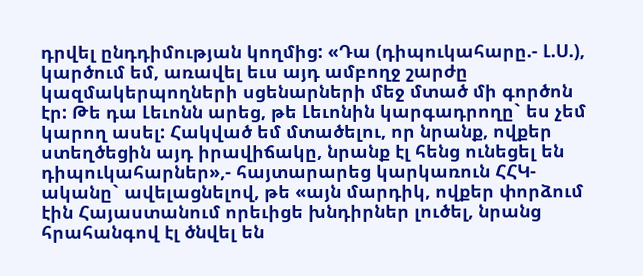դրվել ընդդիմության կողմից: «Դա (դիպուկահարը.- Լ.Ս.), կարծում եմ, առավել եւս այդ ամբողջ շարժը կազմակերպողների սցենարների մեջ մտած մի գործոն էր: Թե դա Լեւոնն արեց, թե Լեւոնին կարգադրողը` ես չեմ կարող ասել: Հակված եմ մտածելու, որ նրանք, ովքեր ստեղծեցին այդ իրավիճակը, նրանք էլ հենց ունեցել են դիպուկահարներ»,- հայտարարեց կարկառուն ՀՀԿ-ականը` ավելացնելով, թե «այն մարդիկ, ովքեր փորձում էին Հայաստանում որեւիցե խնդիրներ լուծել, նրանց հրահանգով էլ ծնվել են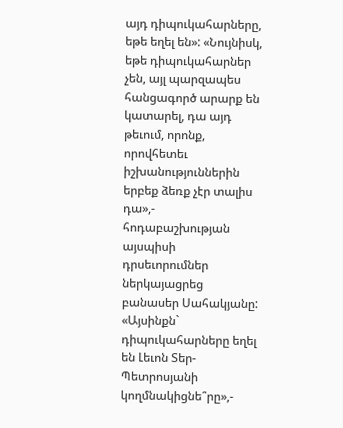այդ դիպուկահարները, եթե եղել են»: «Նույնիսկ, եթե դիպուկահարներ չեն, այլ պարզապես հանցագործ արարք են կատարել, դա այդ թեւում, որոնք, որովհետեւ իշխանություններին երբեք ձեռք չէր տալիս դա»,- հոդաբաշխության այսպիսի դրսեւորումներ ներկայացրեց բանասեր Սահակյանը: «Այսինքն` դիպուկահարները եղել են Լեւոն Տեր-Պետրոսյանի կողմնակիցնե՞րը»,-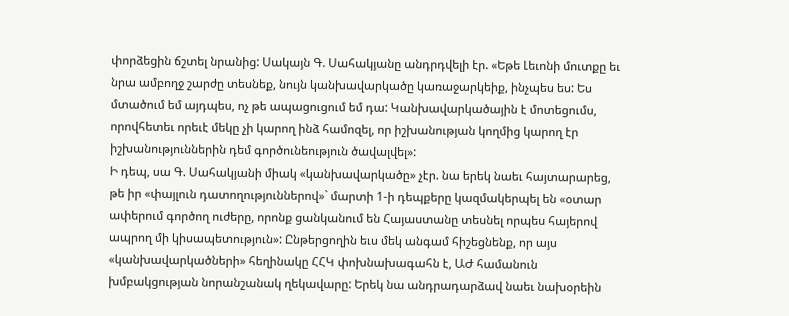փորձեցին ճշտել նրանից: Սակայն Գ. Սահակյանը անդրդվելի էր. «Եթե Լեւոնի մուտքը եւ նրա ամբողջ շարժը տեսնեք, նույն կանխավարկածը կառաջարկեիք, ինչպես ես: Ես մտածում եմ այդպես, ոչ թե ապացուցում եմ դա: Կանխավարկածային է մոտեցումս, որովհետեւ որեւէ մեկը չի կարող ինձ համոզել, որ իշխանության կողմից կարող էր իշխանություններին դեմ գործունեություն ծավալվել»:
Ի դեպ, սա Գ. Սահակյանի միակ «կանխավարկածը» չէր. նա երեկ նաեւ հայտարարեց, թե իր «փայլուն դատողություններով»` մարտի 1-ի դեպքերը կազմակերպել են «օտար ափերում գործող ուժերը, որոնք ցանկանում են Հայաստանը տեսնել որպես հայերով ապրող մի կիսապետություն»: Ընթերցողին եւս մեկ անգամ հիշեցնենք, որ այս «կանխավարկածների» հեղինակը ՀՀԿ փոխնախագահն է, ԱԺ համանուն խմբակցության նորանշանակ ղեկավարը: Երեկ նա անդրադարձավ նաեւ նախօրեին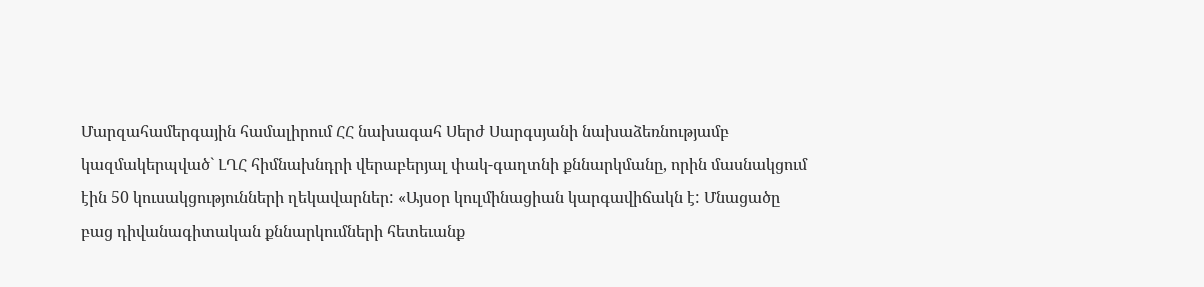Մարզահամերգային համալիրում ՀՀ նախագահ Սերժ Սարգսյանի նախաձեռնությամբ կազմակերպված` ԼՂՀ հիմնախնդրի վերաբերյալ փակ-գաղտնի քննարկմանը, որին մասնակցում էին 50 կուսակցությունների ղեկավարներ: «Այսօր կուլմինացիան կարգավիճակն է: Մնացածը բաց դիվանագիտական քննարկումների հետեւանք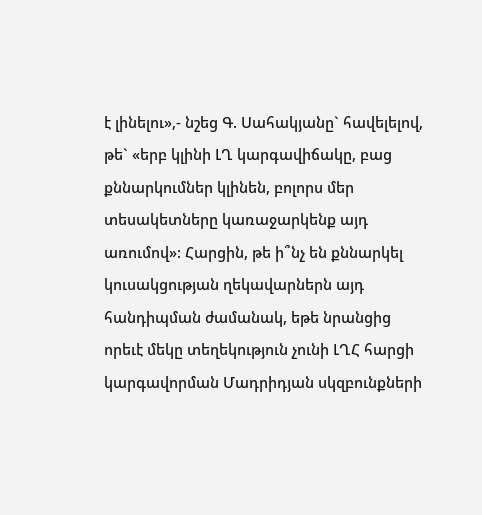է լինելու»,- նշեց Գ. Սահակյանը` հավելելով, թե` «երբ կլինի ԼՂ կարգավիճակը, բաց քննարկումներ կլինեն, բոլորս մեր տեսակետները կառաջարկենք այդ առումով»: Հարցին, թե ի՞նչ են քննարկել կուսակցության ղեկավարներն այդ հանդիպման ժամանակ, եթե նրանցից որեւէ մեկը տեղեկություն չունի ԼՂՀ հարցի կարգավորման Մադրիդյան սկզբունքների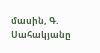մասին, Գ. Սահակյանը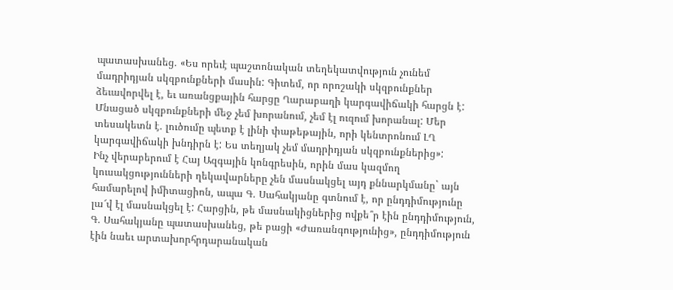պատասխանեց. «Ես որեւէ պաշտոնական տեղեկատվություն չունեմ մադրիդյան սկզբունքների մասին: Գիտեմ, որ որոշակի սկզբունքներ ձեւավորվել է, եւ առանցքային հարցը Ղարաբաղի կարգավիճակի հարցն է: Մնացած սկզբունքների մեջ չեմ խորանում, չեմ էլ ուզում խորանալ: Մեր տեսակետն է. լուծումը պետք է լինի փաթեթային, որի կենտրոնում ԼՂ կարգավիճակի խնդիրն է: Ես տեղյակ չեմ մադրիդյան սկզբունքներից»:
Ինչ վերաբերում է Հայ Ազգային կոնգրեսին, որին մաս կազմող կուսակցությունների ղեկավարները չեն մասնակցել այդ քննարկմանը` այն համարելով իմիտացիոն, ապա Գ. Սահակյանը գտնում է, որ ընդդիմությունը լա՜վ էլ մասնակցել է: Հարցին, թե մասնակիցներից ովքե՞ր էին ընդդիմություն, Գ. Սահակյանը պատասխանեց, թե բացի «Ժառանգությունից», ընդդիմություն էին նաեւ արտախորհրդարանական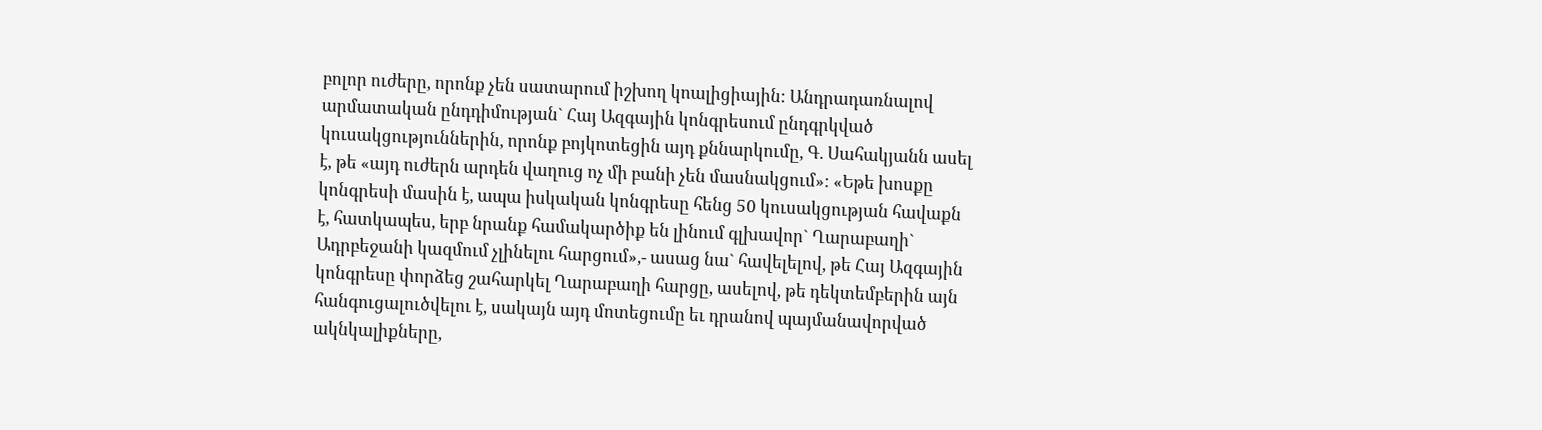բոլոր ուժերը, որոնք չեն սատարում իշխող կոալիցիային: Անդրադառնալով արմատական ընդդիմության` Հայ Ազգային կոնգրեսում ընդգրկված կուսակցություններին, որոնք բոյկոտեցին այդ քննարկումը, Գ. Սահակյանն ասել է, թե «այդ ուժերն արդեն վաղուց ոչ մի բանի չեն մասնակցում»: «Եթե խոսքը կոնգրեսի մասին է, ապա իսկական կոնգրեսը հենց 50 կուսակցության հավաքն է, հատկապես, երբ նրանք համակարծիք են լինում գլխավոր` Ղարաբաղի` Ադրբեջանի կազմում չլինելու հարցում»,- ասաց նա` հավելելով, թե Հայ Ազգային կոնգրեսը փորձեց շահարկել Ղարաբաղի հարցը, ասելով, թե դեկտեմբերին այն հանգուցալուծվելու է, սակայն այդ մոտեցումը եւ դրանով պայմանավորված ակնկալիքները,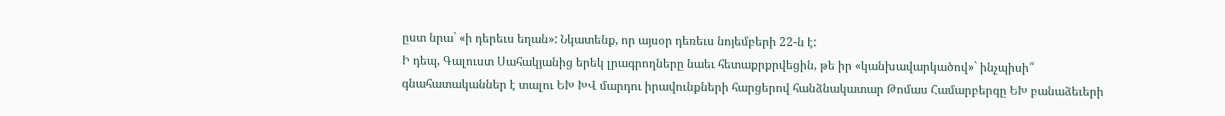ըստ նրա` «ի դերեւս եղան»: Նկատենք, որ այսօր դեռեւս նոյեմբերի 22-ն է:
Ի դեպ, Գալուստ Սահակյանից երեկ լրագրողները նաեւ հետաքրքրվեցին, թե իր «կանխավարկածով»` ինչպիսի՞ գնահատականներ է տալու ԵԽ ԽՎ մարդու իրավունքների հարցերով հանձնակատար Թոմաս Համարբերգը ԵԽ բանաձեւերի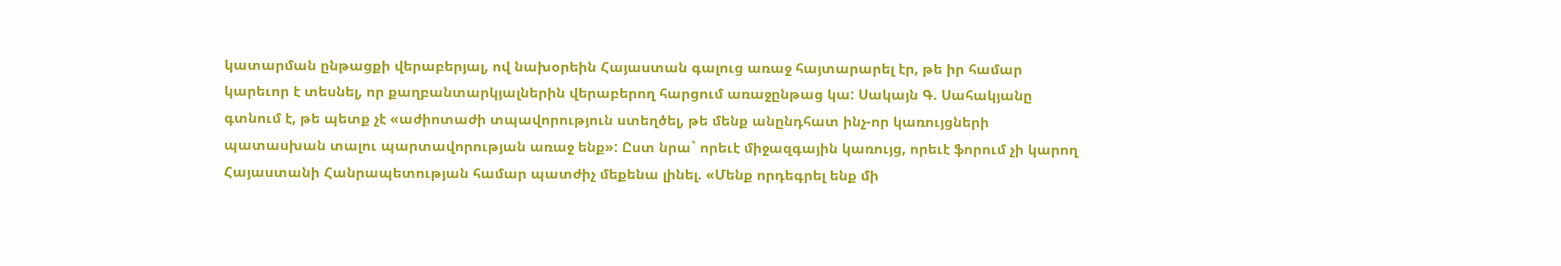կատարման ընթացքի վերաբերյալ, ով նախօրեին Հայաստան գալուց առաջ հայտարարել էր, թե իր համար կարեւոր է տեսնել, որ քաղբանտարկյալներին վերաբերող հարցում առաջընթաց կա: Սակայն Գ. Սահակյանը գտնում է, թե պետք չէ «աժիոտաժի տպավորություն ստեղծել, թե մենք անընդհատ ինչ-որ կառույցների պատասխան տալու պարտավորության առաջ ենք»: Ըստ նրա` որեւէ միջազգային կառույց, որեւէ ֆորում չի կարող Հայաստանի Հանրապետության համար պատժիչ մեքենա լինել. «Մենք որդեգրել ենք մի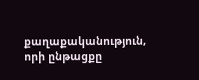քաղաքականություն, որի ընթացքը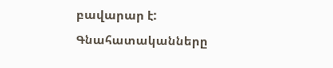բավարար է: Գնահատականները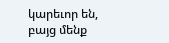կարեւոր են, բայց մենք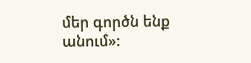մեր գործն ենք անում»: